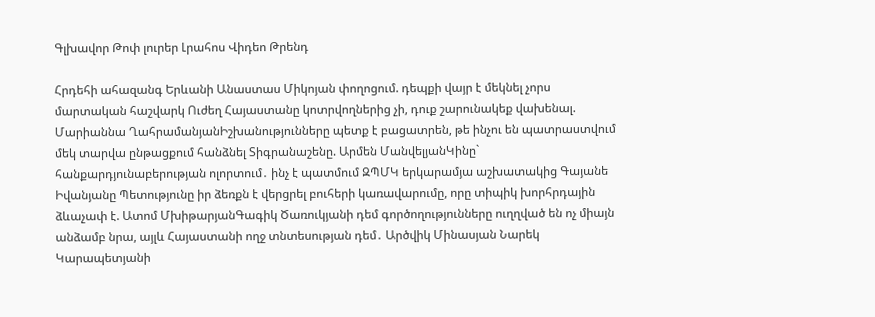Գլխավոր Թոփ լուրեր Լրահոս Վիդեո Թրենդ

Հրդեհի ահազանգ Երևանի Անաստաս Միկոյան փողոցում. դեպքի վայր է մեկնել չորս մարտական հաշվարկ Ուժեղ Հայաստանը կոտրվողներից չի, դուք շարունակեք վախենալ. Մարիաննա ՂահրամանյանԻշխանությունները պետք է բացատրեն, թե ինչու են պատրաստվում մեկ տարվա ընթացքում հանձնել Տիգրանաշենը. Արմեն ՄանվելյանԿինը` հանքարդյունաբերության ոլորտում․ ինչ է պատմում ԶՊՄԿ երկարամյա աշխատակից Գայանե Իվանյանը Պետությունը իր ձեռքն է վերցրել բուհերի կառավարումը, որը տիպիկ խորհրդային ձևաչափ է. Ատոմ ՄխիթարյանԳագիկ Ծառուկյանի դեմ գործողությունները ուղղված են ոչ միայն անձամբ նրա, այլև Հայաստանի ողջ տնտեսության դեմ․ Արծվիկ Մինասյան Նարեկ Կարապետյանի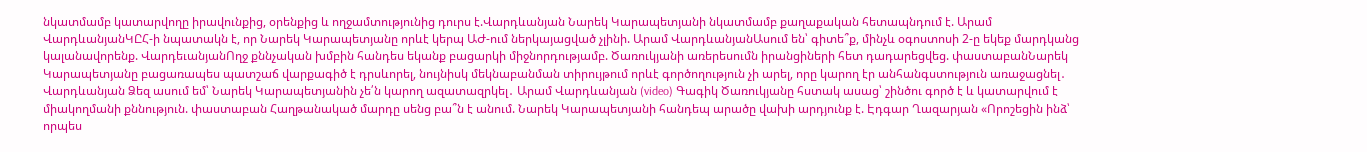նկատմամբ կատարվողը իրավունքից, օրենքից և ողջամտությունից դուրս է.Վարդևանյան Նարեկ Կարապետյանի նկատմամբ քաղաքական հետապնդում է. Արամ ՎարդևանյանԿԸՀ-ի նպատակն է, որ Նարեկ Կարապետյանը որևէ կերպ ԱԺ-ում ներկայացված չլինի. Արամ ՎարդևանյանԱսում են՝ գիտե՞ք, մինչև օգոստոսի 2-ը եկեք մարդկանց կալանավորենք. ՎարդեւանյանՈղջ քննչական խմբին հանդես եկանք բացարկի միջնորդությամբ. Ծառուկյանի առերեսումն իրանցիների հետ դադարեցվեց. փաստաբանՆարեկ Կարապետյանը բացառապես պատշաճ վարքագիծ է դրսևորել, նույնիսկ մեկնաբանման տիրույթում որևէ գործողություն չի արել, որը կարող էր անհանգստություն առաջացնել․ Վարդևանյան Ձեզ ասում եմ՝ Նարեկ Կարապետյանին չե՛ն կարող ազատազրկել․ Արամ Վարդևանյան (video) Գագիկ Ծառուկյանը հստակ ասաց՝ շինծու գործ է և կատարվում է միակողմանի քննություն. փաստաբան Հաղթանակած մարդը սենց բա՞ն է անում. Նարեկ Կարապետյանի հանդեպ արածը վախի արդյունք է. Էդգար Ղազարյան «Որոշեցին ինձ՝ որպես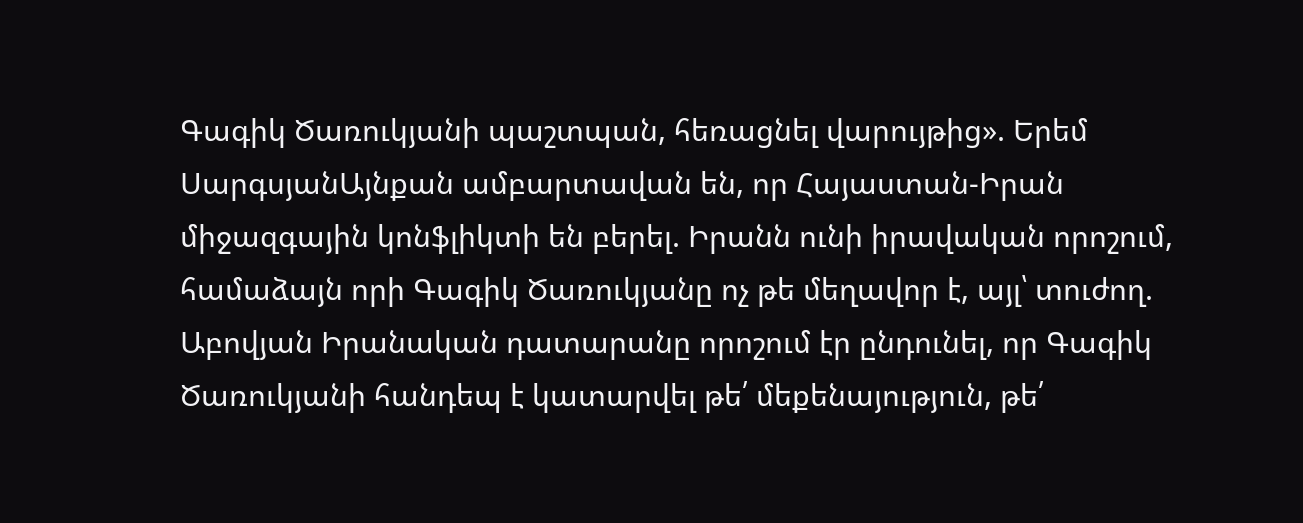Գագիկ Ծառուկյանի պաշտպան, հեռացնել վարույթից». Երեմ ՍարգսյանԱյնքան ամբարտավան են, որ Հայաստան-Իրան միջազգային կոնֆլիկտի են բերել. Իրանն ունի իրավական որոշում, համաձայն որի Գագիկ Ծառուկյանը ոչ թե մեղավոր է, այլ՝ տուժող. Աբովյան Իրանական դատարանը որոշում էր ընդունել, որ Գագիկ Ծառուկյանի հանդեպ է կատարվել թե՛ մեքենայություն, թե՛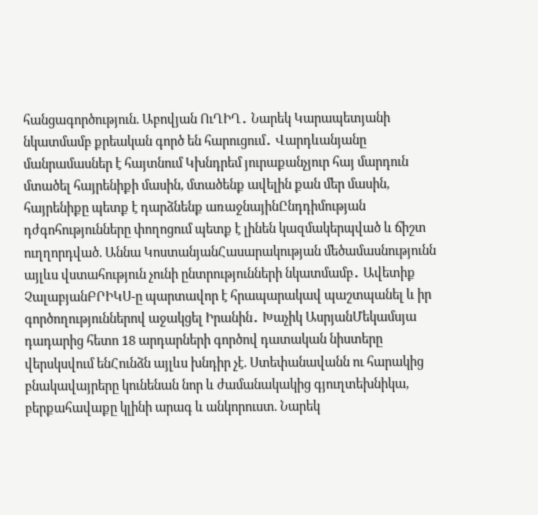հանցագործություն. Աբովյան ՈւՂԻՂ․ Նարեկ Կարապետյանի նկատմամբ քրեական գործ են հարուցում․ Վարդևանյանը մանրամասներ է հայտնում Կխնդրեմ յուրաքանչյուր հայ մարդուն մտածել հայրենիքի մասին, մտածենք ավելին քան մեր մասին, հայրենիքը պետք է դարձնենք առաջնայինԸնդդիմության դժգոհությունները փողոցում պետք է լինեն կազմակերպված և ճիշտ ուղղորդված. Աննա ԿոստանյանՀասարակության մեծամասնությունն այլևս վստահություն չունի ընտրությունների նկատմամբ․ Ավետիք ՉալաբյանԲՐԻԿՍ-ը պարտավոր է հրապարակավ պաշտպանել և իր գործողություններով աջակցել Իրանին․ Խաչիկ ԱսրյանՄեկամսյա դադարից հետո 18 արդարների գործով դատական նիստերը վերսկսվում ենՀունձն այլևս խնդիր չէ. Ստեփանավանն ու հարակից բնակավայրերը կունենան նոր և ժամանակակից գյուղտեխնիկա, բերքահավաքը կլինի արագ և անկորուստ. Նարեկ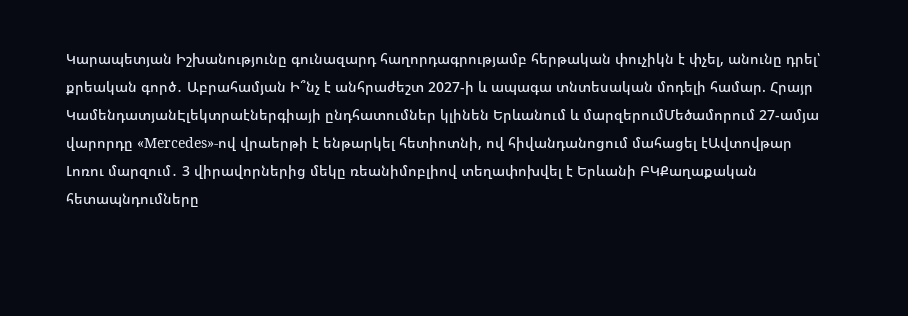Կարապետյան Իշխանությունը գունազարդ հաղորդագրությամբ հերթական փուչիկն է փչել, անունը դրել՝ քրեական գործ․ Աբրահամյան Ի՞նչ է անհրաժեշտ 2027-ի և ապագա տնտեսական մոդելի համար. Հրայր ԿամենդատյանԷլեկտրաէներգիայի ընդհատումներ կլինեն Երևանում և մարզերումՄեծամորում 27-ամյա վարորդը «Mercedes»-ով վրաերթի է ենթարկել հետիոտնի, ով հիվանդանոցում մահացել էԱվտովթար Լոռու մարզում․ 3 վիրավորներից մեկը ռեանիմոբլիով տեղափոխվել է Երևանի ԲԿՔաղաքական հետապնդումները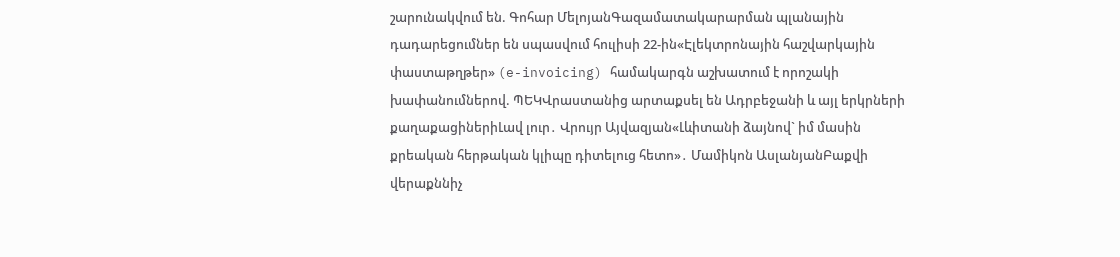շարունակվում են. Գոհար ՄելոյանԳազամատակարարման պլանային դադարեցումներ են սպասվում հուլիսի 22-ին«Էլեկտրոնային հաշվարկային փաստաթղթեր» (e-invoicing) համակարգն աշխատում է որոշակի խափանումներով. ՊԵԿՎրաստանից արտաքսել են Ադրբեջանի և այլ երկրների քաղաքացիներիԼավ լուր․ Վրույր Այվազյան«Լևիտանի ձայնով` իմ մասին քրեական հերթական կլիպը դիտելուց հետո»․ Մամիկոն ԱսլանյանԲաքվի վերաքննիչ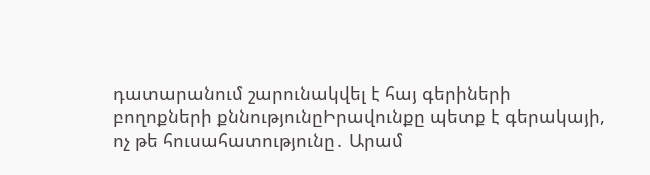դատարանում շարունակվել է հայ գերիների բողոքների քննությունըԻրավունքը պետք է գերակայի, ոչ թե հուսահատությունը․ Արամ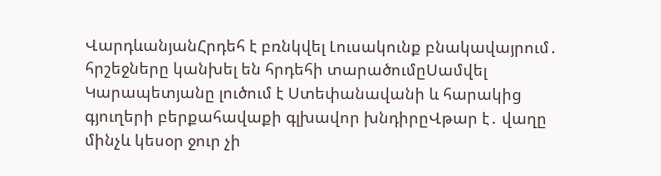ՎարդևանյանՀրդեհ է բռնկվել Լուսակունք բնակավայրում․ հրշեջները կանխել են հրդեհի տարածումըՍամվել Կարապետյանը լուծում է Ստեփանավանի և հարակից գյուղերի բերքահավաքի գլխավոր խնդիրըՎթար է․ վաղը մինչև կեսօր ջուր չի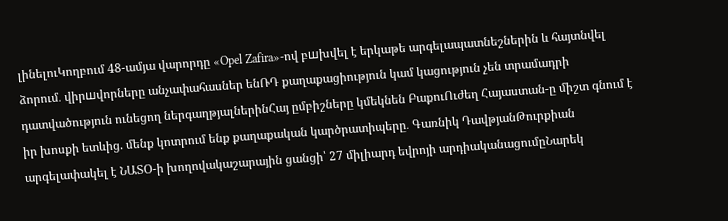լինելուԿողբում 48-ամյա վարորդը «Opel Zafira»-ով բшխվել է երկաթե արգելապատնեշներին և հայտնվել ձորում․ վիրшվորները անչափահասներ ենՌԴ քաղաքացիություն կամ կացություն չեն տրամադրի դատվածություն ունեցող ներգաղթյալներինՀայ ըմբիշները կմեկնեն ԲաքուՈւժեղ Հայաստան-ը միշտ գնում է իր խոսքի ետևից. մենք կոտրում ենք քաղաքական կարծրատիպերը․ Գառնիկ ԴավթյանԹուրքիան արգելափակել է ՆԱՏՕ-ի խողովակաշարային ցանցի՝ 27 միլիարդ եվրոյի արդիականացումըՆարեկ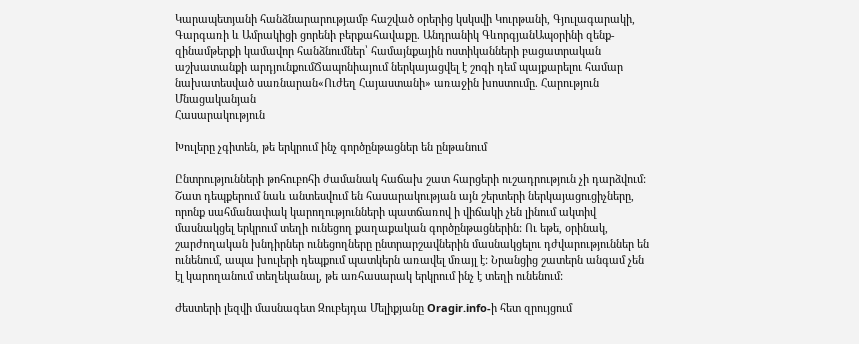Կարապետյանի հանձնարարությամբ հաշված օրերից կսկսվի Կուրթանի, Գյուլագարակի, Գարգառի և Ամրակիցի ցորենի բերքահավաքը. Անդրանիկ ԳևորգյանԱպօրինի զենք-զինամթերքի կամավոր հանձնումներ՝ համայնքային ոստիկանների բացատրական աշխատանքի արդյունքումՃապոնիայում ներկայացվել է շոգի դեմ պայքարելու համար նախատեսված սառնարան«Ուժեղ Հայաստանի» առաջին խոստումը. Հարություն Մնացականյան
Հասարակություն

Խուլերը չգիտեն, թե երկրում ինչ գործընթացներ են ընթանում

Ընտրությունների թոհուբոհի ժամանակ հաճախ շատ հարցերի ուշադրություն չի դարձվում: Շատ դեպքերում նաև անտեսվում են հասարակության այն շերտերի ներկայացուցիչները, որոնք սահմանափակ կարողությունների պատճառով ի վիճակի չեն լինում ակտիվ մասնակցել երկրում տեղի ունեցող քաղաքական գործընթացներին: Ու եթե, օրինակ, շարժողական խնդիրներ ունեցողները ընտրարշավներին մասնակցելու դժվարություններ են ունենում, ապա խուլերի դեպքում պատկերն առավել մռայլ է: Նրանցից շատերն անգամ չեն էլ կարողանում տեղեկանալ, թե առհասարակ երկրում ինչ է տեղի ունենում:

Ժեստերի լեզվի մասնագետ Զուբեյդա Մելիքյանը Oragir.info-ի հետ զրույցում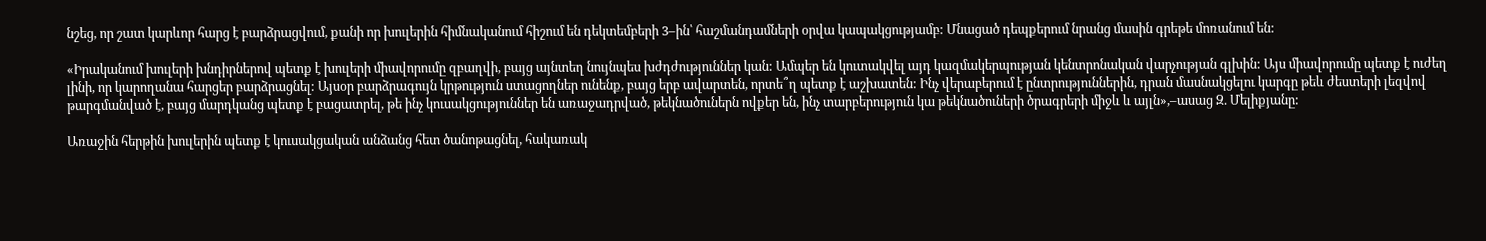նշեց, որ շատ կարևոր հարց է բարձրացվում, քանի որ խուլերին հիմնականում հիշում են դեկտեմբերի 3–ին՝ հաշմանդամների օրվա կապակցությամբ: Մնացած դեպքերում նրանց մասին գրեթե մոռանում են:

«Իրականում խուլերի խնդիրներով պետք է խուլերի միավորումը զբաղվի, բայց այնտեղ նույնպես խժդժություններ կան: Ամպեր են կուտակվել այդ կազմակերպության կենտրոնական վարչության գլխին: Այս միավորումը պետք է ուժեղ լինի, որ կարողանա հարցեր բարձրացնել: Այսօր բարձրագույն կրթություն ստացողներ ունենք, բայց երբ ավարտեն, որտե՞ղ պետք է աշխատեն: Ինչ վերաբերում է ընտրություններին, դրան մասնակցելու կարգը թեև ժեստերի լեզվով թարգմանված է, բայց մարդկանց պետք է բացատրել, թե ինչ կուսակցություններ են առաջադրված, թեկնածուներն ովքեր են, ինչ տարբերություն կա թեկնածուների ծրագրերի միջև և այլն»,–ասաց Զ. Մելիքյանը:

Առաջին հերթին խուլերին պետք է կուսակցական անձանց հետ ծանոթացնել, հակառակ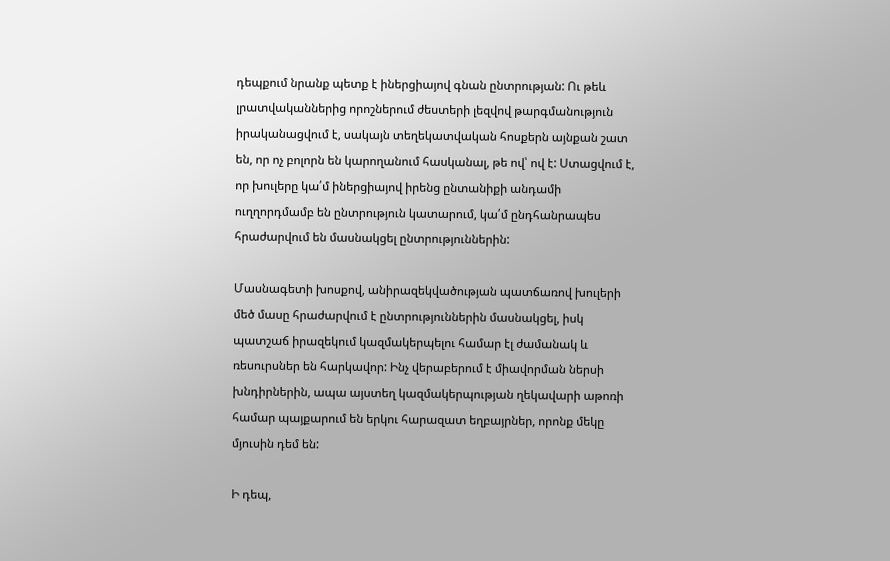դեպքում նրանք պետք է իներցիայով գնան ընտրության: Ու թեև լրատվականներից որոշներում ժեստերի լեզվով թարգմանություն իրականացվում է, սակայն տեղեկատվական հոսքերն այնքան շատ են, որ ոչ բոլորն են կարողանում հասկանալ, թե ով՝ ով է: Ստացվում է, որ խուլերը կա՛մ իներցիայով իրենց ընտանիքի անդամի ուղղորդմամբ են ընտրություն կատարում, կա՛մ ընդհանրապես հրաժարվում են մասնակցել ընտրություններին:

Մասնագետի խոսքով, անիրազեկվածության պատճառով խուլերի մեծ մասը հրաժարվում է ընտրություններին մասնակցել, իսկ պատշաճ իրազեկում կազմակերպելու համար էլ ժամանակ և ռեսուրսներ են հարկավոր: Ինչ վերաբերում է միավորման ներսի խնդիրներին, ապա այստեղ կազմակերպության ղեկավարի աթոռի համար պայքարում են երկու հարազատ եղբայրներ, որոնք մեկը մյուսին դեմ են:

Ի դեպ,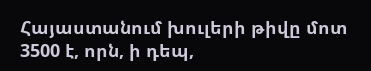Հայաստանում խուլերի թիվը մոտ 3500 է, որն, ի դեպ,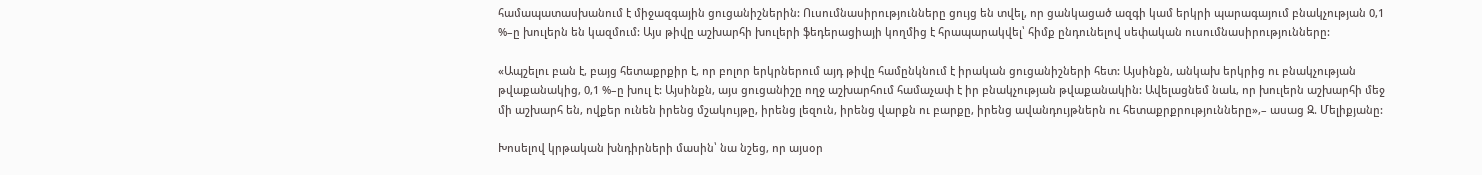համապատասխանում է միջազգային ցուցանիշներին: Ուսումնասիրությունները ցույց են տվել, որ ցանկացած ազգի կամ երկրի պարագայում բնակչության 0,1 %–ը խուլերն են կազմում: Այս թիվը աշխարհի խուլերի ֆեդերացիայի կողմից է հրապարակվել՝ հիմք ընդունելով սեփական ուսումնասիրությունները:

«Ապշելու բան է, բայց հետաքրքիր է, որ բոլոր երկրներում այդ թիվը համընկնում է իրական ցուցանիշների հետ: Այսինքն, անկախ երկրից ու բնակչության թվաքանակից, 0,1 %–ը խուլ է: Այսինքն, այս ցուցանիշը ողջ աշխարհում համաչափ է իր բնակչության թվաքանակին: Ավելացնեմ նաև, որ խուլերն աշխարհի մեջ մի աշխարհ են, ովքեր ունեն իրենց մշակույթը, իրենց լեզուն, իրենց վարքն ու բարքը, իրենց ավանդույթներն ու հետաքրքրությունները»,– ասաց Զ. Մելիքյանը:

Խոսելով կրթական խնդիրների մասին՝ նա նշեց, որ այսօր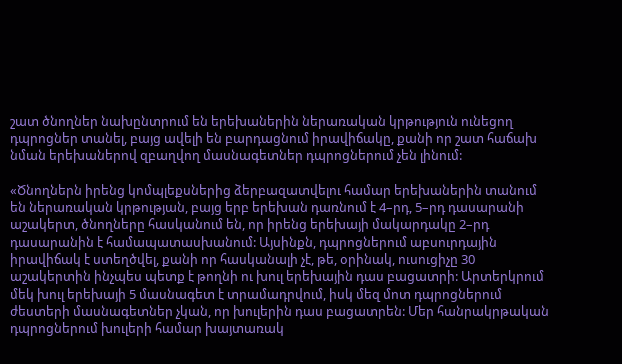շատ ծնողներ նախընտրում են երեխաներին ներառական կրթություն ունեցող դպրոցներ տանել, բայց ավելի են բարդացնում իրավիճակը, քանի որ շատ հաճախ նման երեխաներով զբաղվող մասնագետներ դպրոցներում չեն լինում:

«Ծնողներն իրենց կոմպլեքսներից ձերբազատվելու համար երեխաներին տանում են ներառական կրթության, բայց երբ երեխան դառնում է 4–րդ, 5–րդ դասարանի աշակերտ, ծնողները հասկանում են, որ իրենց երեխայի մակարդակը 2–րդ դասարանին է համապատասխանում: Այսինքն, դպրոցներում աբսուրդային իրավիճակ է ստեղծվել, քանի որ հասկանալի չէ, թե, օրինակ, ուսուցիչը 30 աշակերտին ինչպես պետք է թողնի ու խուլ երեխային դաս բացատրի: Արտերկրում մեկ խուլ երեխայի 5 մասնագետ է տրամադրվում, իսկ մեզ մոտ դպրոցներում ժեստերի մասնագետներ չկան, որ խուլերին դաս բացատրեն: Մեր հանրակրթական դպրոցներում խուլերի համար խայտառակ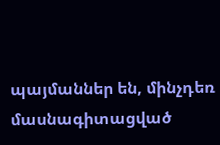պայմաններ են, մինչդեռ մասնագիտացված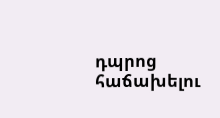դպրոց հաճախելու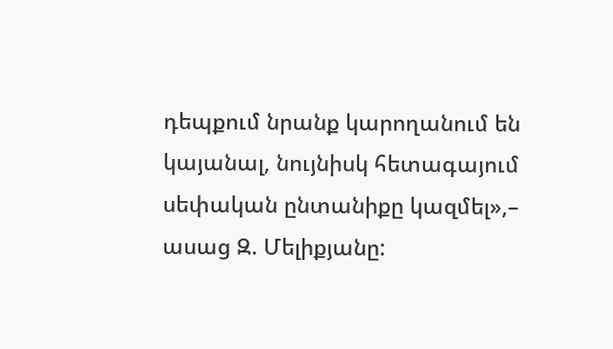դեպքում նրանք կարողանում են կայանալ, նույնիսկ հետագայում սեփական ընտանիքը կազմել»,– ասաց Զ. Մելիքյանը: